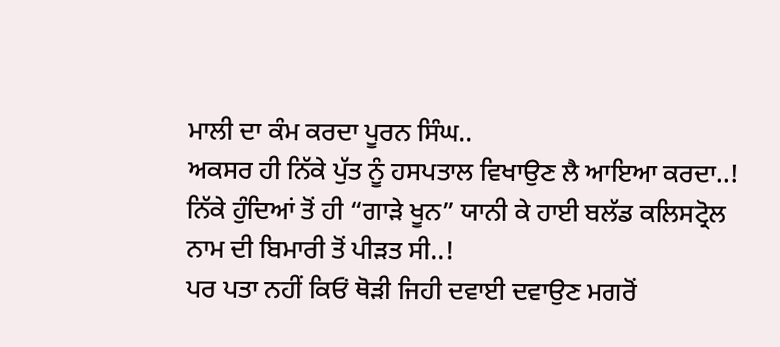ਮਾਲੀ ਦਾ ਕੰਮ ਕਰਦਾ ਪੂਰਨ ਸਿੰਘ..
ਅਕਸਰ ਹੀ ਨਿੱਕੇ ਪੁੱਤ ਨੂੰ ਹਸਪਤਾਲ ਵਿਖਾਉਣ ਲੈ ਆਇਆ ਕਰਦਾ..!
ਨਿੱਕੇ ਹੁੰਦਿਆਂ ਤੋਂ ਹੀ “ਗਾੜੇ ਖੂਨ” ਯਾਨੀ ਕੇ ਹਾਈ ਬਲੱਡ ਕਲਿਸਟ੍ਰੋਲ ਨਾਮ ਦੀ ਬਿਮਾਰੀ ਤੋਂ ਪੀੜਤ ਸੀ..!
ਪਰ ਪਤਾ ਨਹੀਂ ਕਿਓਂ ਥੋੜੀ ਜਿਹੀ ਦਵਾਈ ਦਵਾਉਣ ਮਗਰੋਂ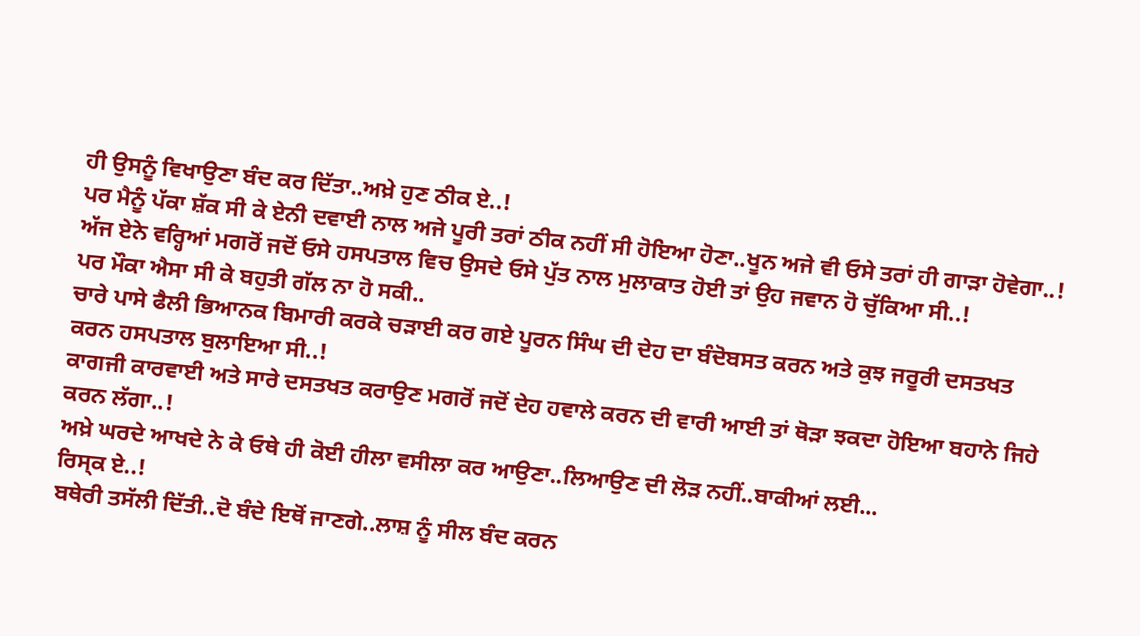ਹੀ ਉਸਨੂੰ ਵਿਖਾਉਣਾ ਬੰਦ ਕਰ ਦਿੱਤਾ..ਅਖ਼ੇ ਹੁਣ ਠੀਕ ਏ..!
ਪਰ ਮੈਨੂੰ ਪੱਕਾ ਸ਼ੱਕ ਸੀ ਕੇ ਏਨੀ ਦਵਾਈ ਨਾਲ ਅਜੇ ਪੂਰੀ ਤਰਾਂ ਠੀਕ ਨਹੀਂ ਸੀ ਹੋਇਆ ਹੋਣਾ..ਖੂਨ ਅਜੇ ਵੀ ਓਸੇ ਤਰਾਂ ਹੀ ਗਾੜਾ ਹੋਵੇਗਾ..!
ਅੱਜ ਏਨੇ ਵਰ੍ਹਿਆਂ ਮਗਰੋਂ ਜਦੋਂ ਓਸੇ ਹਸਪਤਾਲ ਵਿਚ ਉਸਦੇ ਓਸੇ ਪੁੱਤ ਨਾਲ ਮੁਲਾਕਾਤ ਹੋਈ ਤਾਂ ਉਹ ਜਵਾਨ ਹੋ ਚੁੱਕਿਆ ਸੀ..!
ਪਰ ਮੌਕਾ ਐਸਾ ਸੀ ਕੇ ਬਹੁਤੀ ਗੱਲ ਨਾ ਹੋ ਸਕੀ..
ਚਾਰੇ ਪਾਸੇ ਫੈਲੀ ਭਿਆਨਕ ਬਿਮਾਰੀ ਕਰਕੇ ਚੜਾਈ ਕਰ ਗਏ ਪੂਰਨ ਸਿੰਘ ਦੀ ਦੇਹ ਦਾ ਬੰਦੋਬਸਤ ਕਰਨ ਅਤੇ ਕੁਝ ਜਰੂਰੀ ਦਸਤਖਤ ਕਰਨ ਹਸਪਤਾਲ ਬੁਲਾਇਆ ਸੀ..!
ਕਾਗਜੀ ਕਾਰਵਾਈ ਅਤੇ ਸਾਰੇ ਦਸਤਖਤ ਕਰਾਉਣ ਮਗਰੋਂ ਜਦੋਂ ਦੇਹ ਹਵਾਲੇ ਕਰਨ ਦੀ ਵਾਰੀ ਆਈ ਤਾਂ ਥੋੜਾ ਝਕਦਾ ਹੋਇਆ ਬਹਾਨੇ ਜਿਹੇ ਕਰਨ ਲੱਗਾ..!
ਅਖ਼ੇ ਘਰਦੇ ਆਖਦੇ ਨੇ ਕੇ ਓਥੇ ਹੀ ਕੋਈ ਹੀਲਾ ਵਸੀਲਾ ਕਰ ਆਉਣਾ..ਲਿਆਉਣ ਦੀ ਲੋੜ ਨਹੀਂ..ਬਾਕੀਆਂ ਲਈ...
ਰਿਸ੍ਕ ਏ..!
ਬਥੇਰੀ ਤਸੱਲੀ ਦਿੱਤੀ..ਦੋ ਬੰਦੇ ਇਥੋਂ ਜਾਣਗੇ..ਲਾਸ਼ ਨੂੰ ਸੀਲ ਬੰਦ ਕਰਨ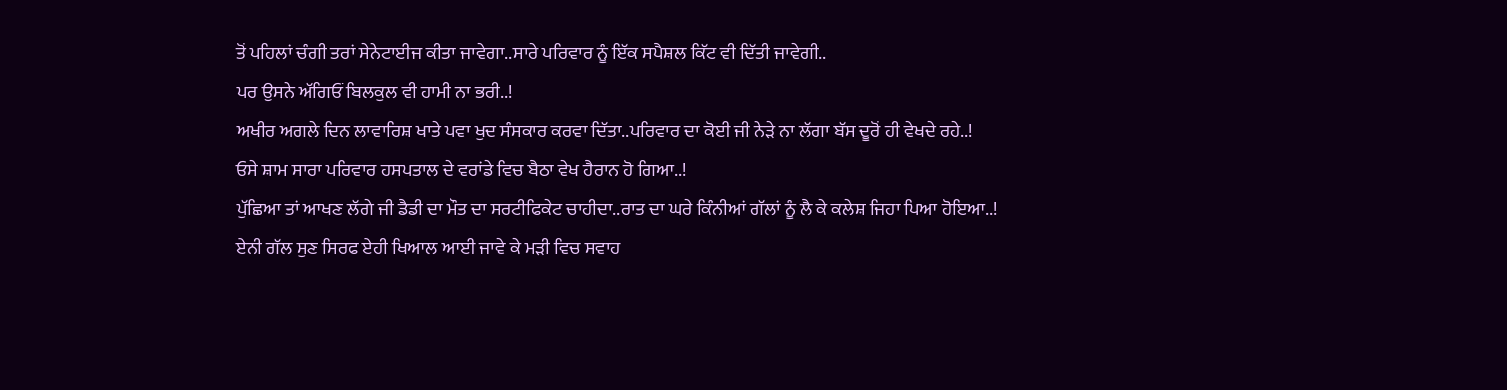ਤੋਂ ਪਹਿਲਾਂ ਚੰਗੀ ਤਰਾਂ ਸੇਨੇਟਾਈਜ ਕੀਤਾ ਜਾਵੇਗਾ..ਸਾਰੇ ਪਰਿਵਾਰ ਨੂੰ ਇੱਕ ਸਪੈਸ਼ਲ ਕਿੱਟ ਵੀ ਦਿੱਤੀ ਜਾਵੇਗੀ..
ਪਰ ਉਸਨੇ ਅੱਗਿਓਂ ਬਿਲਕੁਲ ਵੀ ਹਾਮੀ ਨਾ ਭਰੀ..!
ਅਖੀਰ ਅਗਲੇ ਦਿਨ ਲਾਵਾਰਿਸ਼ ਖਾਤੇ ਪਵਾ ਖੁਦ ਸੰਸਕਾਰ ਕਰਵਾ ਦਿੱਤਾ..ਪਰਿਵਾਰ ਦਾ ਕੋਈ ਜੀ ਨੇੜੇ ਨਾ ਲੱਗਾ ਬੱਸ ਦੂਰੋਂ ਹੀ ਵੇਖਦੇ ਰਹੇ..!
ਓਸੇ ਸ਼ਾਮ ਸਾਰਾ ਪਰਿਵਾਰ ਹਸਪਤਾਲ ਦੇ ਵਰਾਂਡੇ ਵਿਚ ਬੈਠਾ ਵੇਖ ਹੈਰਾਨ ਹੋ ਗਿਆ..!
ਪੁੱਛਿਆ ਤਾਂ ਆਖਣ ਲੱਗੇ ਜੀ ਡੈਡੀ ਦਾ ਮੌਤ ਦਾ ਸਰਟੀਫਿਕੇਟ ਚਾਹੀਦਾ..ਰਾਤ ਦਾ ਘਰੇ ਕਿੰਨੀਆਂ ਗੱਲਾਂ ਨੂੰ ਲੈ ਕੇ ਕਲੇਸ਼ ਜਿਹਾ ਪਿਆ ਹੋਇਆ..!
ਏਨੀ ਗੱਲ ਸੁਣ ਸਿਰਫ ਏਹੀ ਖਿਆਲ ਆਈ ਜਾਵੇ ਕੇ ਮੜੀ ਵਿਚ ਸਵਾਹ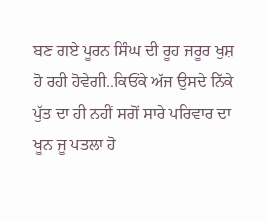ਬਣ ਗਏ ਪੂਰਨ ਸਿੰਘ ਦੀ ਰੂਹ ਜਰੂਰ ਖੁਸ਼ ਹੋ ਰਹੀ ਹੋਵੇਗੀ..ਕਿਓਂਕੇ ਅੱਜ ਉਸਦੇ ਨਿੱਕੇ ਪੁੱਤ ਦਾ ਹੀ ਨਹੀਂ ਸਗੋਂ ਸਾਰੇ ਪਰਿਵਾਰ ਦਾ ਖੂਨ ਜੂ ਪਤਲਾ ਹੋ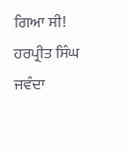ਗਿਆ ਸੀ!
ਹਰਪ੍ਰੀਤ ਸਿੰਘ ਜਵੰਦਾ